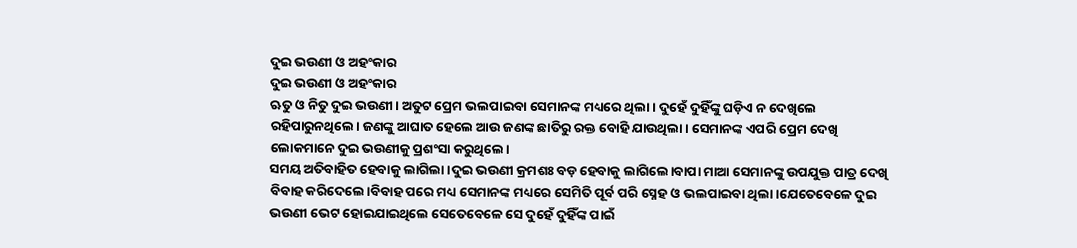ଦୁଇ ଭଉଣୀ ଓ ଅହଂକାର
ଦୁଇ ଭଉଣୀ ଓ ଅହଂକାର
ଋତୁ ଓ ନିତୁ ଦୁଇ ଭଉଣୀ। ଅତୁଟ ପ୍ରେମ ଭଲପାଇବା ସେମାନଙ୍କ ମଧ୍ୟରେ ଥିଲା। ଦୁହେଁ ଦୁହିଁଙ୍କୁ ଘଡ଼ିଏ ନ ଦେଖିଲେ ରହିପାରୁନଥିଲେ। ଜଣଙ୍କୁ ଆଘାତ ହେଲେ ଆଉ ଜଣଙ୍କ ଛାତିରୁ ରକ୍ତ ବୋହି ଯାଉଥିଲା। ସେମାନଙ୍କ ଏପରି ପ୍ରେମ ଦେଖି ଲୋକମାନେ ଦୁଇ ଭଉଣୀକୁ ପ୍ରଶଂସା କରୁଥିଲେ।
ସମୟ ଅତିବାହିତ ହେବାକୁ ଲାଗିଲା ।ଦୁଇ ଭଉଣୀ କ୍ରମଶଃ ବଡ଼ ହେବାକୁ ଲାଗିଲେ।ବାପା ମାଆ ସେମାନଙ୍କୁ ଉପଯୁକ୍ତ ପାତ୍ର ଦେଖି ବିବାହ କରିଦେଲେ।ବିବାହ ପରେ ମଧ୍ୟ ସେମାନଙ୍କ ମଧ୍ୟରେ ସେମିତି ପୂର୍ବ ପରି ସ୍ନେହ ଓ ଭଲପାଇବା ଥିଲା।ଯେତେବେଳେ ଦୁଇ ଭଉଣୀ ଭେଟ ହୋଇଯାଇଥିଲେ ସେତେବେଳେ ସେ ଦୁହେଁ ଦୁହିଁଙ୍କ ପାଇଁ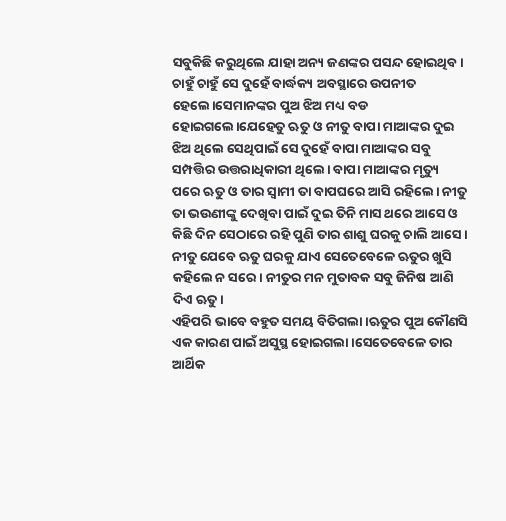ସବୁକିଛି କରୁଥିଲେ ଯାହା ଅନ୍ୟ ଜଣଙ୍କର ପସନ୍ଦ ହୋଇଥିବ।
ଚାହୁଁ ଚାହୁଁ ସେ ଦୁହେଁ ବାର୍ଦ୍ଧକ୍ୟ ଅବସ୍ଥାରେ ଉପନୀତ ହେଲେ।ସେମାନଙ୍କର ପୁଅ ଝିଅ ମଧ୍ୟ ବଡ ହୋଇଗଲେ।ଯେହେତୁ ଋତୁ ଓ ନୀତୁ ବାପା ମାଆଙ୍କର ଦୁଇ ଝିଅ ଥିଲେ ସେଥିପାଇଁ ସେ ଦୁହେଁ ବାପା ମାଆଙ୍କର ସବୁ ସମ୍ପତ୍ତିର ଉତ୍ତରାଧିକାରୀ ଥିଲେ। ବାପା ମାଆଙ୍କର ମୃତ୍ୟୁ ପରେ ଋତୁ ଓ ତାର ସ୍ୱାମୀ ତା ବାପଘରେ ଆସି ରହିଲେ। ନୀତୁ ତା ଭଉଣୀଙ୍କୁ ଦେଖିବା ପାଇଁ ଦୁଇ ତିନି ମାସ ଥରେ ଆସେ ଓ କିଛି ଦିନ ସେଠାରେ ରହି ପୁଣି ତାର ଶାଶୁ ଘରକୁ ଚାଲି ଆସେ। ନୀତୁ ଯେବେ ଋତୁ ଘରକୁ ଯାଏ ସେତେବେଳେ ଋତୁର ଖୁସି କହିଲେ ନ ସରେ। ନୀତୁର ମନ ମୁତାବକ ସବୁ ଜିନିଷ ଆଣି ଦିଏ ଋତୁ।
ଏହିପରି ଭାବେ ବହୁତ ସମୟ ବିତିଗଲା।ଋତୁର ପୁଅ କୌଣସି ଏକ କାରଣ ପାଇଁ ଅସୁସ୍ଥ ହୋଇଗଲା।ସେତେବେଳେ ତାର ଆର୍ଥିକ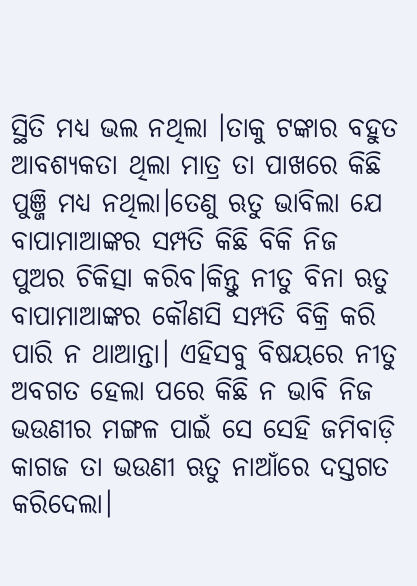ସ୍ଥିତି ମଧ୍ୟ ଭଲ ନଥିଲା ।ତାକୁ ଟଙ୍କାର ବହୁତ ଆବଶ୍ୟକତା ଥିଲା ମାତ୍ର ତା ପାଖରେ କିଛି ପୁଞ୍ଜି ମଧ୍ଯ ନଥିଲା।ତେଣୁ ଋତୁ ଭାବିଲା ଯେ ବାପାମାଆଙ୍କର ସମ୍ପତି କିଛି ବିକି ନିଜ ପୁଅର ଚିକିତ୍ସା କରିବ।କିନ୍ତୁ ନୀତୁ ବିନା ଋତୁ ବାପାମାଆଙ୍କର କୌଣସି ସମ୍ପତି ବିକ୍ରି କରି ପାରି ନ ଥାଆନ୍ତା। ଏହିସବୁ ବିଷୟରେ ନୀତୁ ଅବଗତ ହେଲା ପରେ କିଛି ନ ଭାବି ନିଜ ଭଉଣୀର ମଙ୍ଗଳ ପାଇଁ ସେ ସେହି ଜମିବାଡ଼ି କାଗଜ ତା ଭଉଣୀ ଋତୁ ନାଆଁରେ ଦସ୍ତଗତ କରିଦେଲା।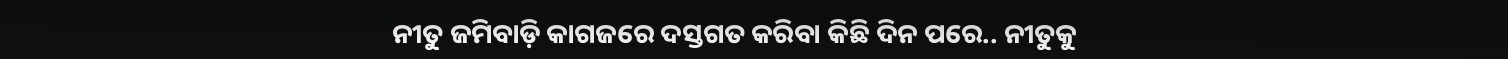ନୀତୁ ଜମିବାଡ଼ି କାଗଜରେ ଦସ୍ତଗତ କରିବା କିଛି ଦିନ ପରେ.. ନୀତୁକୁ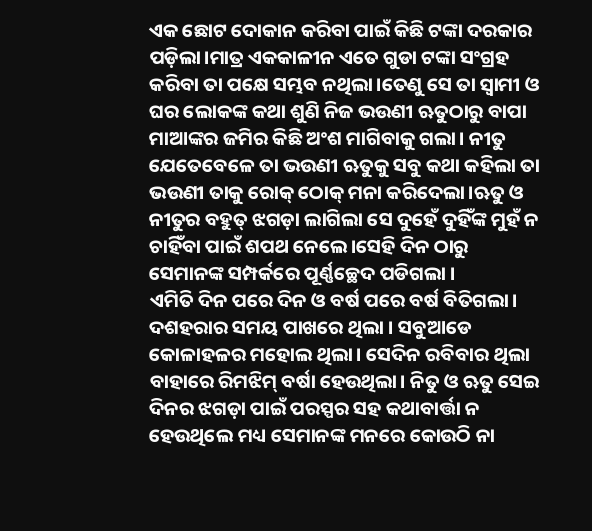ଏକ ଛୋଟ ଦୋକାନ କରିବା ପାଇଁ କିଛି ଟଙ୍କା ଦରକାର ପଡ଼ିଲା।ମାତ୍ର ଏକକାଳୀନ ଏତେ ଗୁଡା ଟଙ୍କା ସଂଗ୍ରହ କରିବା ତା ପକ୍ଷେ ସମ୍ଭବ ନଥିଲା।ତେଣୁ ସେ ତା ସ୍ୱାମୀ ଓ ଘର ଲୋକଙ୍କ କଥା ଶୁଣି ନିଜ ଭଉଣୀ ଋତୁଠାରୁ ବାପା ମାଆଙ୍କର ଜମିର କିଛି ଅଂଶ ମାଗିବାକୁ ଗଲା। ନୀତୁ ଯେତେବେଳେ ତା ଭଉଣୀ ଋତୁକୁ ସବୁ କଥା କହିଲା ତା ଭଉଣୀ ତାକୁ ରୋକ୍ ଠୋକ୍ ମନା କରିଦେଲା।ଋତୁ ଓ ନୀତୁର ବହୁତ୍ ଝଗଡ଼ା ଲାଗିଲା ସେ ଦୁହେଁ ଦୁହିଁଙ୍କ ମୁହଁ ନ ଚାହିଁବା ପାଇଁ ଶପଥ ନେଲେ।ସେହି ଦିନ ଠାରୁ ସେମାନଙ୍କ ସମ୍ପର୍କରେ ପୂର୍ଣ୍ଣଚ୍ଛେଦ ପଡିଗଲା ।
ଏମିତି ଦିନ ପରେ ଦିନ ଓ ବର୍ଷ ପରେ ବର୍ଷ ବିତିଗଲା। ଦଶହରାର ସମୟ ପାଖରେ ଥିଲା । ସବୁଆଡେ କୋଳାହଳର ମହୋଲ ଥିଲା। ସେଦିନ ରବିବାର ଥିଲା ବାହାରେ ରିମଝିମ୍ ବର୍ଷା ହେଉଥିଲା। ନିତୁ ଓ ଋତୁ ସେଇ ଦିନର ଝଗଡ଼ା ପାଇଁ ପରସ୍ପର ସହ କଥାବାର୍ତ୍ତା ନ ହେଉଥିଲେ ମଧ୍ୟ ସେମାନଙ୍କ ମନରେ କୋଉଠି ନା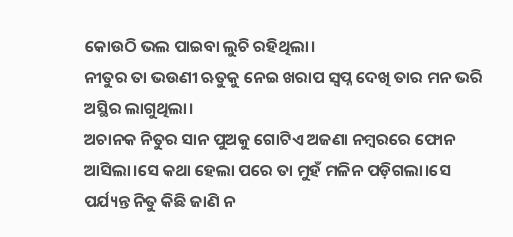କୋଉଠି ଭଲ ପାଇବା ଲୁଚି ରହିଥିଲା।
ନୀତୁର ତା ଭଉଣୀ ଋତୁକୁ ନେଇ ଖରାପ ସ୍ୱପ୍ନ ଦେଖି ତାର ମନ ଭରି ଅସ୍ଥିର ଲାଗୁଥିଲା।
ଅଚାନକ ନିତୁର ସାନ ପୁଅକୁ ଗୋଟିଏ ଅଜଣା ନମ୍ବରରେ ଫୋନ ଆସିଲା।ସେ କଥା ହେଲା ପରେ ତା ମୁହଁ ମଳିନ ପଡ଼ିଗଲା।ସେ ପର୍ଯ୍ୟନ୍ତ ନିତୁ କିଛି ଜାଣି ନ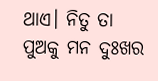ଥାଏ। ନିତୁ ତା ପୁଅକୁ ମନ ଦୁଃଖର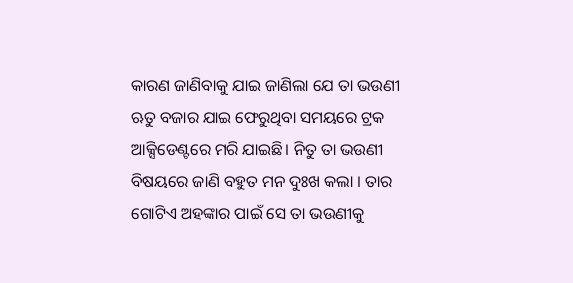କାରଣ ଜାଣିବାକୁ ଯାଇ ଜାଣିଲା ଯେ ତା ଭଉଣୀ ଋତୁ ବଜାର ଯାଇ ଫେରୁଥିବା ସମୟରେ ଟ୍ରକ ଆକ୍ସିଡେଣ୍ଟରେ ମରି ଯାଇଛି। ନିତୁ ତା ଭଉଣୀ ବିଷୟରେ ଜାଣି ବହୁତ ମନ ଦୁଃଖ କଲା । ତାର ଗୋଟିଏ ଅହଙ୍କାର ପାଇଁ ସେ ତା ଭଉଣୀକୁ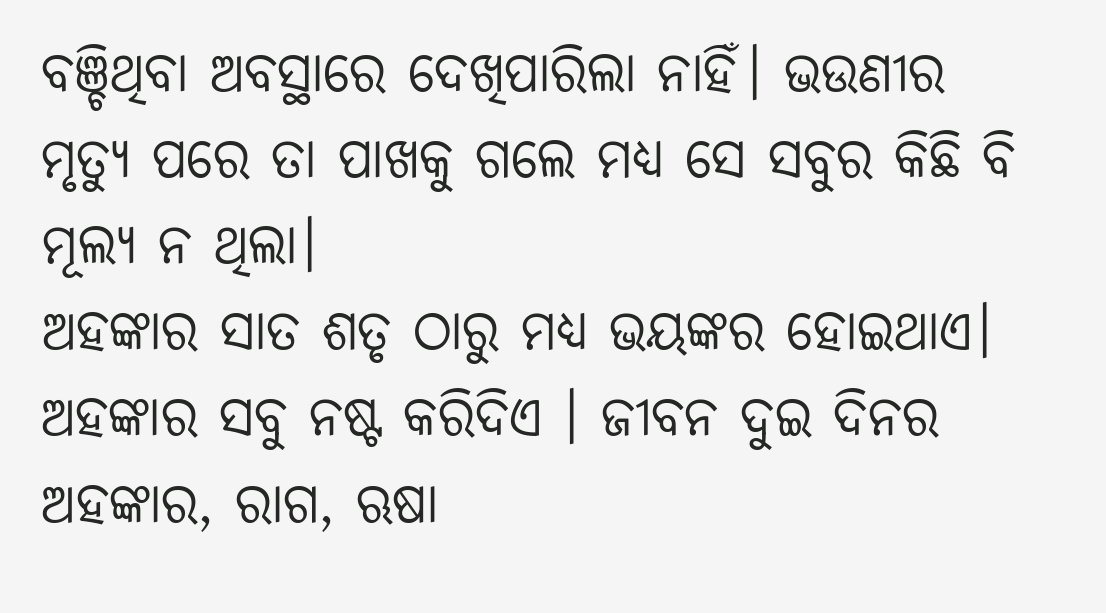ବଞ୍ଚିଥିବା ଅବସ୍ଥାରେ ଦେଖିପାରିଲା ନାହିଁ। ଭଉଣୀର ମୃତ୍ୟୁ ପରେ ତା ପାଖକୁ ଗଲେ ମଧ୍ୟ ସେ ସବୁର କିଛି ବି ମୂଲ୍ୟ ନ ଥିଲା।
ଅହଙ୍କାର ସାତ ଶତୃ ଠାରୁ ମଧ୍ୟ ଭୟଙ୍କର ହୋଇଥାଏ। ଅହଙ୍କାର ସବୁ ନଷ୍ଟ କରିଦିଏ । ଜୀବନ ଦୁଇ ଦିନର ଅହଙ୍କାର, ରାଗ, ଋଷା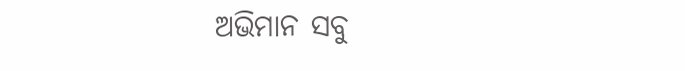ଅଭିମାନ ସବୁ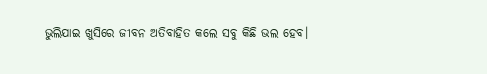ଭୁଲିଯାଇ ଖୁସିରେ ଜୀବନ ଅତିବାହିତ କଲେ ସବୁ କିଛି ଭଲ ହେବ।